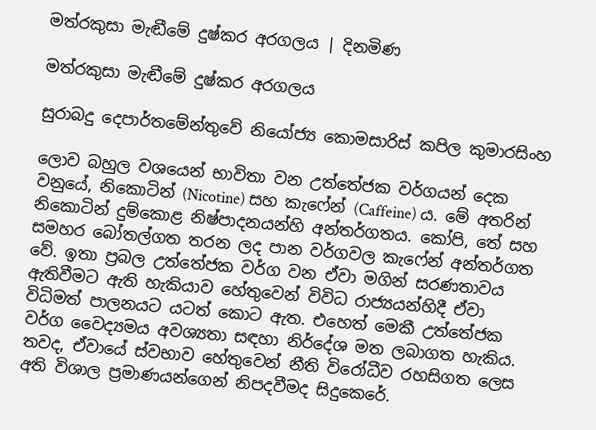මත්රකුසා මැඬීමේ දුෂ්කර අරගලය | දිනමිණ

මත්රකුසා මැඬීමේ දුෂ්කර අරගලය

සුරාබදු දෙපාර්තමේන්තුවේ නියෝජ්‍ය කොමසාරිස් කපිල කුමාරසිංහ

ලොව බහුල වශයෙන් භාවිතා වන උත්තේජක වර්ගයන් දෙක වනුයේ, නිකොටින් (Nicotine) සහ කැෆේන් (Caffeine) ය. මේ අතරින් නිකොටින් දුම්කොළ නිෂ්පාදනයන්හි අන්තර්ගතය. කෝපි, තේ සහ සමහර බෝතල්ගත තරන ලද පාන වර්ගවල කැෆේන් අන්තර්ගත වේ. ඉතා ප්‍රබල උත්තේජක වර්ග වන ඒවා මගින් සරණතාවය ඇතිවීමට ඇති හැකියාව හේතුවෙන් විවිධ රාජ්‍යයන්හිදී ඒවා විධිමත් පාලනයට යටත් කොට ඇත. එහෙත් මෙකී උත්තේජක වර්ග වෛද්‍යමය අවශ්‍යතා සඳහා නිර්දේශ මත ලබාගත හැකිය. තවද, ඒවායේ ස්වභාව හේතුවෙන් නීති විරෝධීව රහසිගත ලෙස අති විශාල ප්‍රමාණයන්ගෙන් නිපදවීමද සිදුකෙරේ.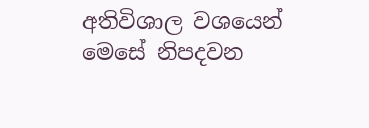අතිවිශාල වශයෙන් මෙසේ නිපදවන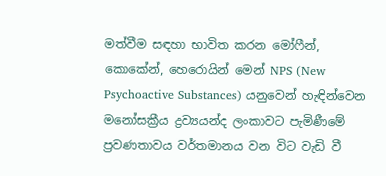මත්වීම සඳහා භාවිත කරන මෝෆීන්, කොකේන්, හෙරොයින් මෙන් NPS (New Psychoactive Substances) යනුවෙන් හැඳින්වෙන මනෝසක්‍රීය ද්‍රව්‍යයන්ද ලංකාවට පැමිණීමේ ප්‍රවණතාවය වර්තමානය වන විට වැඩි වී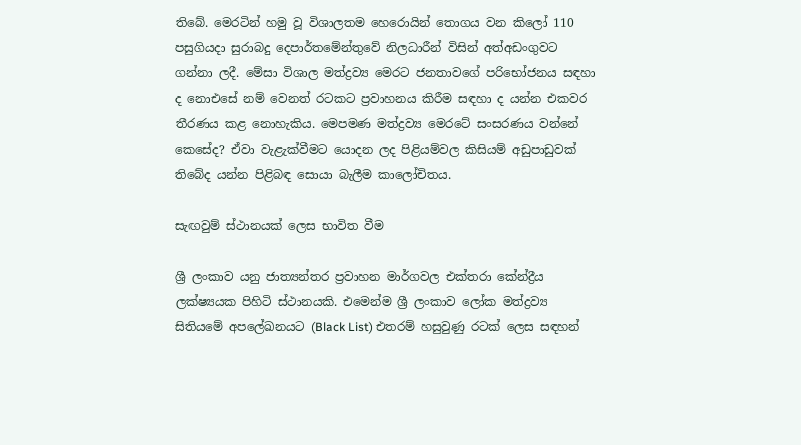තිබේ. මෙරටින් හමු වූ විශාලතම හෙරොයින් තොගය වන කිලෝ 110 පසුගියදා‍ සුරාබදු දෙපාර්තමේන්තුවේ නිලධාරීන් විසින් අත්අඩංගුවට ගන්නා ලදී. මේසා විශාල මත්ද්‍රව්‍ය මෙරට ජනතාවගේ පරිභෝජනය සඳහා ද නොඑසේ නම් වෙනත් රටකට ප්‍රවාහනය කිරීම සඳහා ද යන්න එකවර තීරණය කළ නොහැකිය. මෙපමණ මත්ද්‍රව්‍ය මෙරටේ සංසරණය වන්නේ කෙසේද? ඒවා වැළැක්වීමට යොදන ලද පිළියම්වල කිසියම් අඩුපාඩුවක් තිබේද යන්න පිළිබඳ සොයා බැලීම කාලෝචිතය.

සැඟවුම් ස්ථානයක් ලෙස භාවිත වීම

ශ්‍රී ලංකාව යනු ජාත්‍යන්තර ප්‍රවාහන මාර්ගවල එක්තරා කේන්ද්‍රීය ලක්ෂ්‍යයක පිහිටි ස්ථානයකි. එමෙන්ම ශ්‍රී ලංකාව ලෝක මත්ද්‍රව්‍ය සිතියමේ අපලේඛනයට (Black List) එතරම් හසුවුණු රටක් ලෙස සඳහන්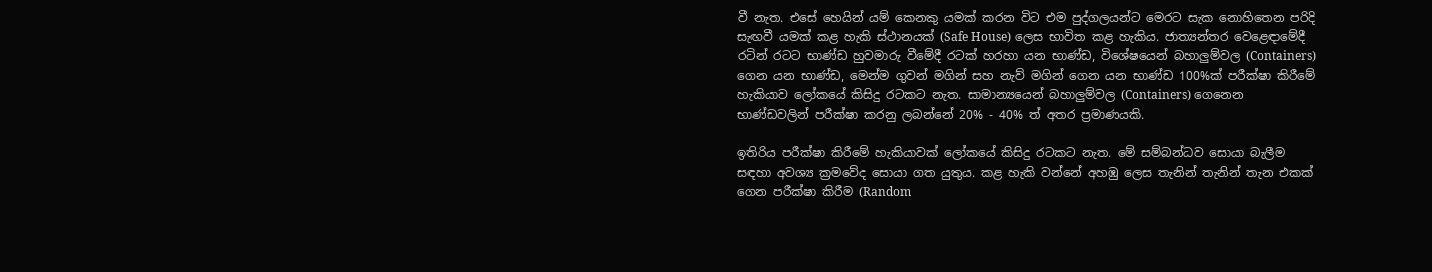වී නැත. එසේ හෙයින් යම් කෙනකු යමක් කරන විට එම පුද්ගලයන්ට මෙරට සැක නොහිතෙන පරිදි සැඟවී යමක් කළ හැකි ස්ථානයක් (Safe House) ලෙස භාවිත කළ හැකිය. ජාත්‍යන්තර වෙළෙඳාමේදී රටින් රටට භාණ්ඩ හුවමාරු වීමේදී රටක් හරහා යන භාණ්ඩ, විශේෂයෙන් බහාලුම්වල (Containers) ගෙන යන භාණ්ඩ, මෙන්ම ගුවන් මගින් සහ නැව් මගින් ගෙන යන භාණ්ඩ 100%ක් පරීක්ෂා කිරීමේ හැකියාව ලෝකයේ කිසිදු රටකට නැත. සාමාන්‍යයෙන් බහාලුම්වල (Containers) ගෙනෙන භාණ්ඩවලින් පරීක්ෂා කරනු ලබන්නේ 20% - 40% ත් අතර ප්‍රමාණයකි.

ඉතිරිය පරීක්ෂා කිරීමේ හැකියාවක් ලෝකයේ කිසිදු රටකට නැත. මේ සම්බන්ධව සොයා බැලීම සඳහා අවශ්‍ය ක්‍රමවේද සොයා ගත යුතුය. කළ හැකි වන්නේ අහඹු ලෙස තැනින් තැනින් තැන එකක් ගෙන පරීක්ෂා කිරීම (Random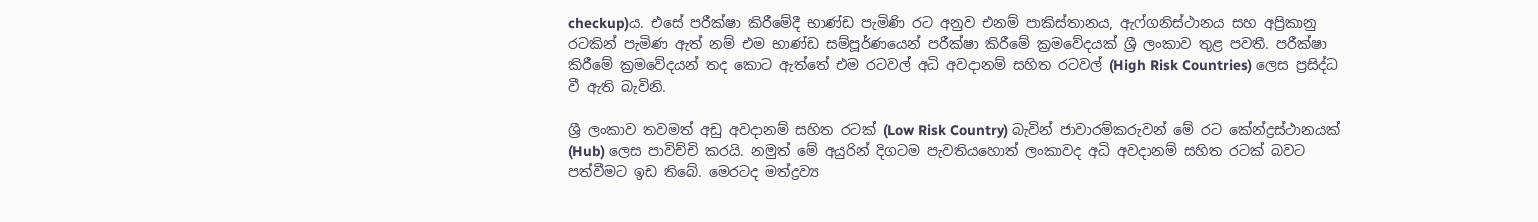checkup)ය. එසේ පරීක්ෂා කිරීමේදී භාණ්ඩ පැමිණි රට අනුව එනම් පාකිස්තානය, ඇෆ්ගනිස්ථානය සහ අප්‍රිකානු රටකින් පැමිණ ඇත් නම් එම භාණ්ඩ සම්පූර්ණයෙන් පරීක්ෂා කිරීමේ ක්‍රමවේදයක් ශ්‍රී ලංකාව තුළ පවතී. පරීක්ෂා කිරීමේ ක්‍රමවේදයන් තද කොට ඇත්තේ එම රටවල් අධි අවදානම් සහිත රටවල් (High Risk Countries) ලෙස ප්‍රසිද්ධ වී ඇති බැවිනි.

ශ්‍රී ලංකාව තවමත් අඩු අවදානම් සහිත රටක් (Low Risk Country) බැවින් ජාවාරම්කරුවන් මේ රට කේන්ද්‍රස්ථානයක් (Hub) ලෙස පාවිච්චි කරයි. නමුත් මේ අයුරින් දිගටම පැවතියහොත් ලංකාවද අධි අවදානම් සහිත රටක් බවට පත්වීමට ඉඩ තිබේ. මෙරටද මත්ද්‍රව්‍ය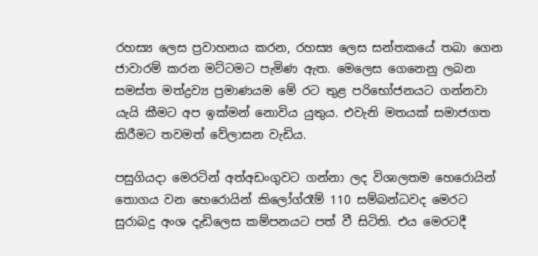රහස්‍ය ලෙස ප්‍රවාහනය කරන, රහස්‍ය ලෙස සන්තකයේ තබා ගෙන ජාවාරම් කරන මට්ටමට පැමිණ ඇත. මෙලෙස ගෙනෙනු ලබන සමස්ත මත්ද්‍රව්‍ය ප්‍රමාණයම මේ රට තුළ පරිභෝජනයට ගන්නවා යැයි කීමට අප ඉක්මන් නොවිය යුතුය. එවැනි මතයක් සමාජගත කිරීමට තවමත් වේලාසන වැඩිය.

පසුගියදා මෙරටින් අත්අඩංගුවට ගන්නා ලද විශාලතම හෙරොයින් තොගය වන හෙරොයින් කිලෝග්රෑම් 110 සම්බන්ධවද මෙරට සුරාබදු අංශ දැඩිලෙස කම්පනයට පත් වී සිටිති. එය මෙරටදී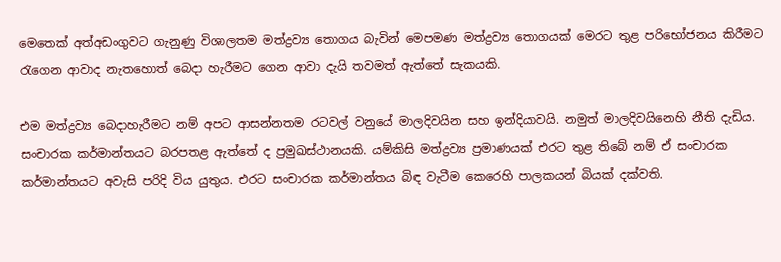මෙතෙක් අත්අඩංගුවට ගැනුණු විශාලතම මත්ද්‍රව්‍ය තොගය බැවින් මෙපමණ මත්ද්‍රව්‍ය තොගයක් මෙරට තුළ පරිභෝජනය කිරීමට රැගෙන ආවාද නැතහොත් බෙදා හැරීමට ගෙන ආවා දැයි තවමත් ඇත්තේ සැකයකි.

එම මත්ද්‍රව්‍ය බෙදාහැරීමට නම් අපට ආසන්නතම රටවල් වනුයේ මාලදිවයින සහ ඉන්දියාවයි. නමුත් මාලදිවයිනෙහි නීති දැඩිය. සංචාරක කර්මාන්තයට බරපතළ ඇත්තේ ද ප්‍රමුඛස්ථානයකි. යම්කිසි මත්ද්‍රව්‍ය ප්‍රමාණයක් එරට තුළ තිබේ නම් ඒ සංචාරක කර්මාන්තයට අවැසි පරිදි විය යුතුය. එරට සංචාරක කර්මාන්තය බිඳ වැටීම කෙරෙහි පාලකයන් බියක් දක්වති.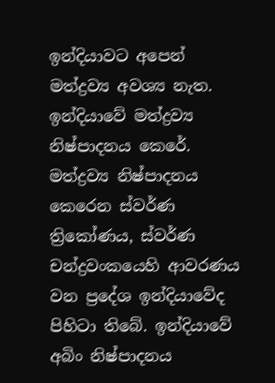ඉන්දියාවට අපෙන් මත්ද්‍රව්‍ය අවශ්‍ය නැත. ඉන්දියාවේ මත්ද්‍රව්‍ය නිෂ්පාදනය කෙරේ. මත්ද්‍රව්‍ය නිෂ්පාදනය කෙරෙන ස්වර්ණ ත්‍රිකෝණය, ස්වර්ණ චන්ද්‍රවංකයෙහි ආවරණය වන ප්‍රදේශ ඉන්දියාවේද පිහිටා තිබේ. ඉන්දියාවේ අබිං නිෂ්පාදනය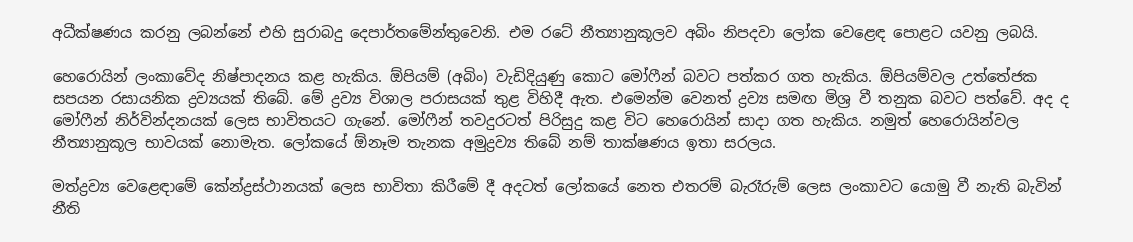අධීක්ෂණය කරනු ලබන්නේ එහි සුරාබදු දෙපාර්තමේන්තුවෙනි. එම රටේ නීත්‍යානුකූලව අබිං නිපදවා ලෝක වෙළෙඳ පොළට යවනු ලබයි.

හෙරොයින් ලංකාවේද නිෂ්පාදනය කළ හැකිය. ඕපියම් (අබිං) වැඩිදියුණු කොට මෝෆීන් බවට පත්කර ගත හැකිය. ඕපියම්වල උත්තේජක සපයන රසායනික ද්‍රව්‍යයක් තිබේ. මේ ද්‍රව්‍ය විශාල පරාසයක් තුළ විහිදී ඇත. එමෙන්ම වෙනත් ද්‍රව්‍ය සමඟ මිශ්‍ර වී තනුක බවට පත්වේ. අද ද මෝෆීන් නිර්වින්දනයක් ලෙස භාවිතයට ගැනේ. මෝෆීන් තවදුරටත් පිරිසුදු කළ විට හෙරොයින් සාදා ගත හැකිය. නමුත් හෙරොයින්වල නීත්‍යානුකූල භාවයක් නොමැත. ලෝකයේ ඕනෑම තැනක අමුද්‍රව්‍ය තිබේ නම් තාක්ෂණය ඉතා සරලය.

මත්ද්‍රව්‍ය වෙළෙඳාමේ කේන්ද්‍රස්ථානයක් ලෙස භාවිතා කිරීමේ දී අදටත් ලෝකයේ නෙත එතරම් බැරෑරුම් ලෙස ලංකාවට යොමු වී නැති බැවින් නීති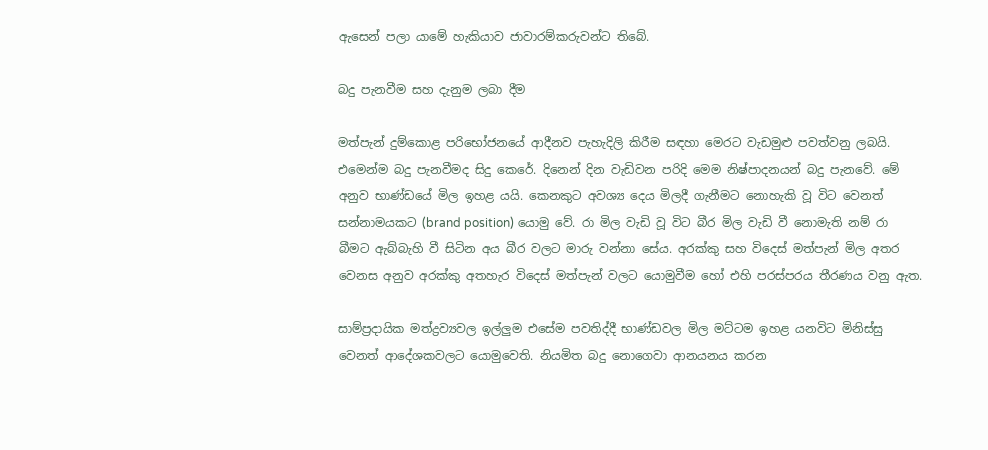ඇසෙන් පලා යාමේ හැකියාව ජාවාරම්කරුවන්ට තිබේ.

බදු පැනවීම සහ දැනුම ලබා දීම

මත්පැන් දුම්කොළ පරිභෝජනයේ ආදීනව පැහැදිලි කිරීම සඳහා මෙරට වැඩමුළු පවත්වනු ලබයි. එමෙන්ම බදු පැනවීමද සිදු කෙරේ. දිනෙන් දින වැඩිවන පරිදි මෙම නිෂ්පාදනයන් බදු පැනවේ. මේ අනුව භාණ්ඩයේ මිල ඉහළ යයි. කෙනකුට අවශ්‍ය දෙය මිලදී ගැනීමට නොහැකි වූ විට වෙනත් සන්නාමයකට (brand position) යොමු වේ. රා මිල වැඩි වූ විට බීර මිල වැඩි වී නොමැති නම් රා බීමට ඇබ්බැහි වී සිටින අය බීර වලට මාරු වන්නා සේය. අරක්කු සහ විදෙස් මත්පැන් මිල අතර වෙනස අනුව අරක්කු අතහැර විදෙස් මත්පැන් වලට යොමුවීම හෝ එහි පරස්පරය තීරණය වනු ඇත.

සාම්ප්‍රදායික මත්ද්‍රව්‍යවල ඉල්ලුම එසේම පවතිද්දී භාණ්ඩවල මිල මට්ටම ඉහළ යනවිට මිනිස්සු වෙනත් ආදේශකවලට යොමුවෙති. නියමිත බදු නොගෙවා ආනයනය කරන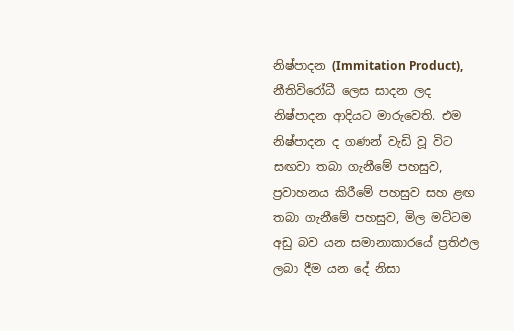නිෂ්පාදන (Immitation Product), නීතිවිරෝධී ලෙස සාදන ලද නිෂ්පාදන ආදියට මාරුවෙති. එම නිෂ්පාදන ද ගණන් වැඩි වූ විට සඟවා තබා ගැනීමේ පහසුව, ප්‍රවාහනය කිරීමේ පහසුව සහ ළඟ තබා ගැනීමේ පහසුව, මිල මට්ටම අඩු බව යන සමානාකාරයේ ප්‍රතිඵල ලබා දීම යන දේ නිසා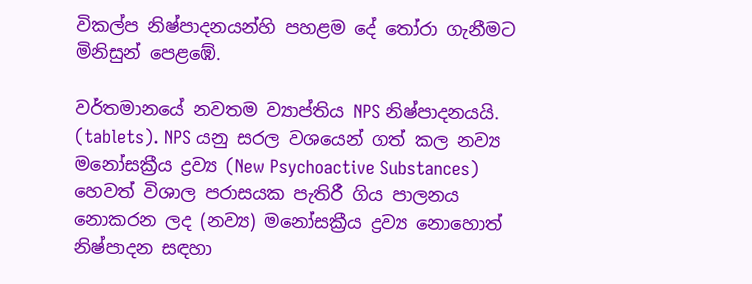විකල්ප නිෂ්පාදනයන්හි පහළම දේ තෝරා ගැනීමට මිනිසුන් පෙළඹේ.

වර්තමානයේ නවතම ව්‍යාප්තිය NPS නිෂ්පාදනයයි. (tablets). NPS යනු සරල වශයෙන් ගත් කල නව්‍ය මනෝසක්‍රීය ද්‍රව්‍ය (New Psychoactive Substances) හෙවත් විශාල පරාසයක පැතිරී ගිය පාලනය නොකරන ලද (නව්‍ය) මනෝසක්‍රීය ද්‍රව්‍ය නොහොත් නිෂ්පාදන සඳහා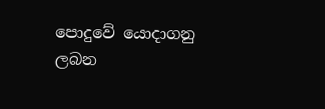පොදුවේ යොදාගනු ලබන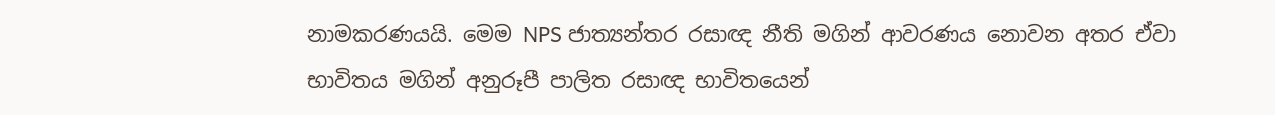නාමකරණයයි. මෙම NPS ජාත්‍යන්තර රසාඥ නීති මගින් ආවරණය නොවන අතර ඒවා භාවිතය මගින් අනුරූපී පාලිත රසාඥ භාවිතයෙන්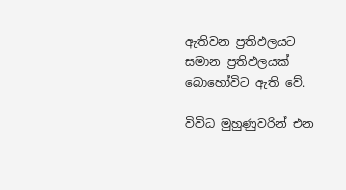ඇතිවන ප්‍රතිඵලයට සමාන ප්‍රතිඵලයක් බොහෝවිට ඇති වේ.

විවිධ මුහුණුවරින් එන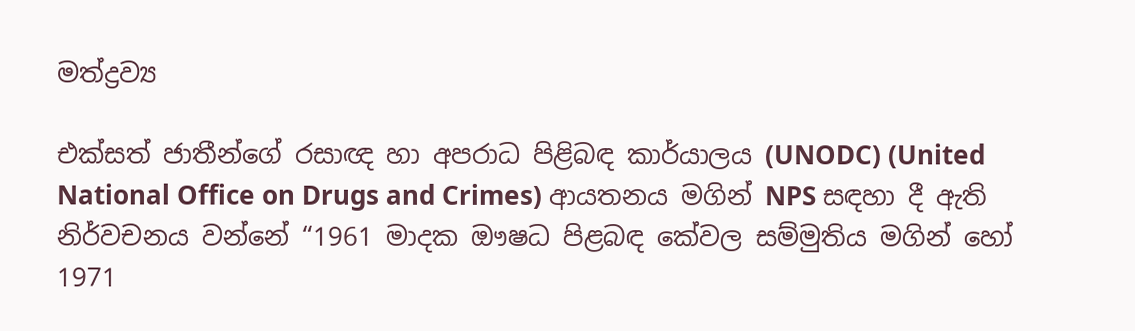මත්ද්‍රව්‍ය

එක්සත් ජාතීන්ගේ රසාඥ හා අපරාධ පිළිබඳ කාර්යාලය (UNODC) (United National Office on Drugs and Crimes) ආයතනය මගින් NPS සඳහා දී ඇති නිර්වචනය වන්නේ “1961 මාදක ඖෂධ පිළබඳ කේවල සම්මුතිය මගින් හෝ 1971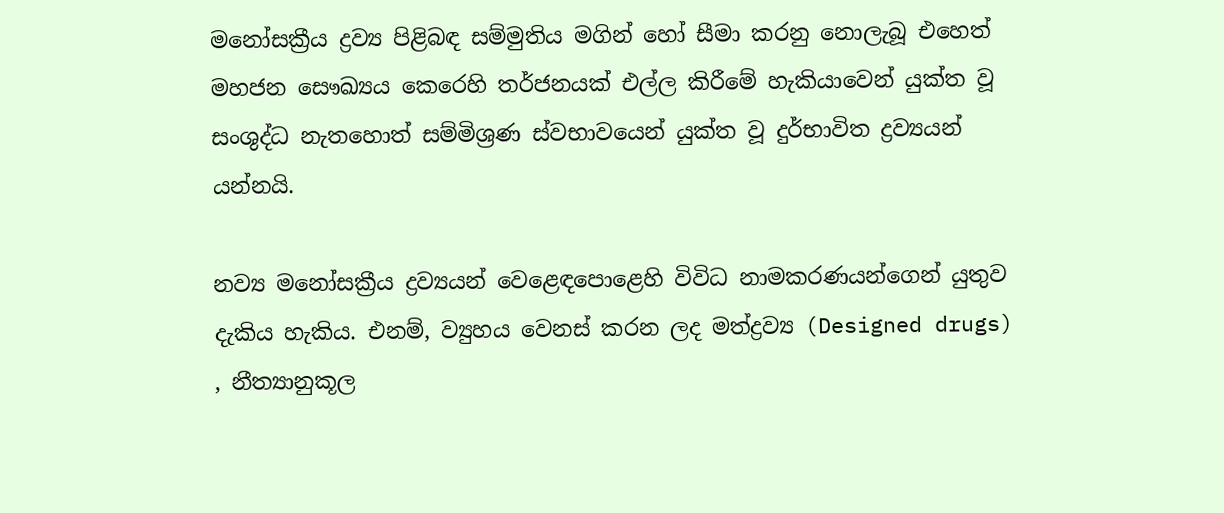මනෝසක්‍රීය ද්‍රව්‍ය පිළිබඳ සම්මුතිය මගින් හෝ සීමා කරනු නොලැබූ එහෙත් මහජන සෞඛ්‍යය කෙරෙහි තර්ජනයක් එල්ල කිරීමේ හැකියාවෙන් යුක්ත වූ සංශුද්ධ නැතහොත් සම්මිශ්‍රණ ස්වභාවයෙන් යුක්ත වූ දුර්භාවිත ද්‍රව්‍යයන් යන්නයි.

නව්‍ය මනෝසක්‍රීය ද්‍රව්‍යයන් වෙළෙඳපොළෙහි විවිධ නාමකරණයන්ගෙන් යුතුව දැකිය හැකිය. එනම්, ව්‍යුහය වෙනස් කරන ලද මත්ද්‍රව්‍ය (Designed drugs) , නීත්‍යානුකූල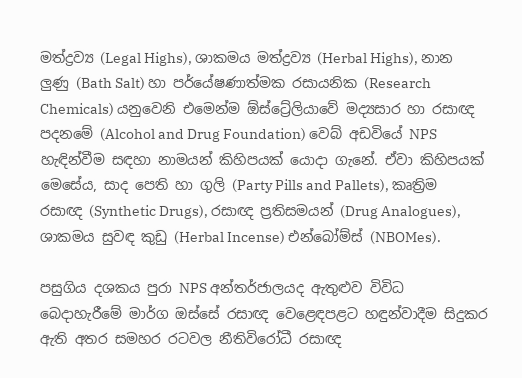මත්ද්‍රව්‍ය (Legal Highs), ශාකමය මත්ද්‍රව්‍ය (Herbal Highs), නාන ලුණු (Bath Salt) හා පර්යේෂණාත්මක රසායනික (Research Chemicals) යනුවෙනි එමෙන්ම ඕස්ට්‍රේලියාවේ මද්‍යසාර හා රසාඥ පදනමේ (Alcohol and Drug Foundation) වෙබ් අඩවියේ NPS හැඳින්වීම සඳහා නාමයන් කිහිපයක් යොදා ගැනේ. ඒවා කිහිපයක් මෙසේය, සාද පෙති හා ගුලි (Party Pills and Pallets), කෘත්‍රිම රසාඥ (Synthetic Drugs), රසාඥ ප්‍රතිසමයන් (Drug Analogues), ශාකමය සුවඳ කුඩු (Herbal Incense) එන්බෝම්ස් (NBOMes).

පසුගිය දශකය පුරා NPS අන්තර්ජාලයද ඇතු‍ළුව විවිධ බෙදාහැරීමේ මාර්ග ඔස්සේ රසාඥ වෙළෙඳපළට හඳුන්වාදීම සිදුකර ඇති අතර සමහර රටවල නීතිවිරෝධී රසාඥ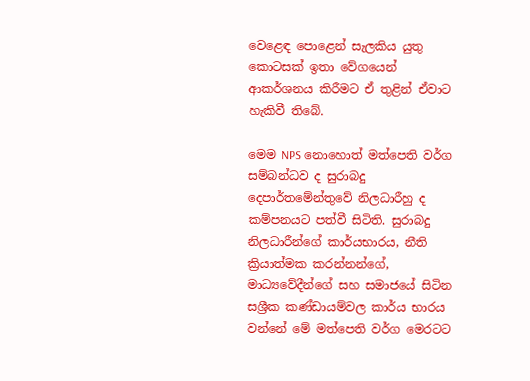වෙළෙඳ පොළෙන් සැලකිය යුතු කොටසක් ඉතා වේගයෙන් ආකර්ශනය කිරීමට ඒ තුළින් ඒවාට හැකිවී තිබේ.

මෙම NPS නොහොත් මත්පෙති වර්ග සම්බන්ධව ද සුරාබදු දෙපාර්තමේන්තුවේ නිලධාරීහු ද කම්පනයට පත්වී සිටිති. සුරාබදු නිලධාරීන්ගේ කාර්යභාරය, නීති ක්‍රියාත්මක කරන්නන්ගේ, මාධ්‍යවේදීන්ගේ සහ සමාජයේ සිටින සශ්‍රීක කණ්ඩායම්වල කාර්ය භාරය වන්නේ මේ මත්පෙති වර්ග මෙරටට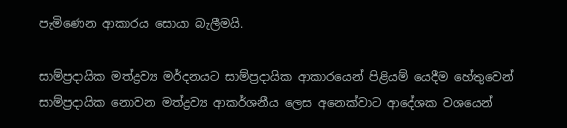පැමිණෙන ආකාරය සොයා බැලීමයි.

සාම්ප්‍රදායික මත්ද්‍රව්‍ය මර්දනයට සාම්ප්‍රදායික ආකාරයෙන් පිළියම් යෙදීම හේතුවෙන් සාම්ප්‍රදායික නොවන මත්ද්‍රව්‍ය ආකර්ශනීය ලෙස අනෙක්වාට ආදේශක වශයෙන්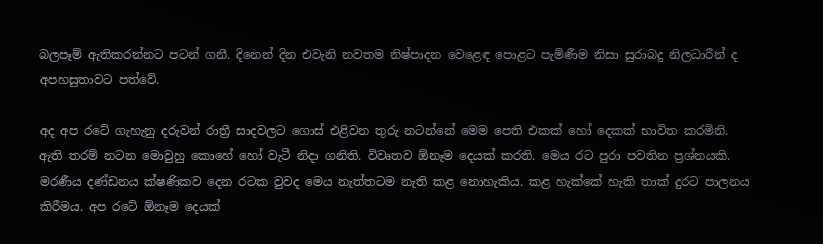බලපෑම් ඇතිකරන්නට පටන් ගනී. දිනෙන් දින එවැනි නවතම නිෂ්පාදන වෙළෙඳ පොළට පැමිණීම නිසා සුරාබදු නිලධාරීන් ද අපහසුතාවට පත්වේ.

අද අප රටේ ගැහැනු දරුවන් රාත්‍රී සාදවලට ගොස් එළිවන තුරු නටන්නේ මෙම පෙති එකක් හෝ දෙකක් භාවිත කරමිනි. ඇති තරම් නටන මොවුහු කොහේ හෝ වැටී නිදා ගනිති. විවෘතව ඕනෑම දෙයක් කරති. මෙය රට පුරා පවතින ප්‍රශ්නයකි. මරණීය දණ්ඩනය ක්ෂණිකව දෙන රටක වුවද මෙය නැත්තටම නැති කළ නොහැකිය. කළ හැක්කේ හැකි තාක් දුරට පාලනය කිරීමය. අප රටේ ඕනෑම දෙයක්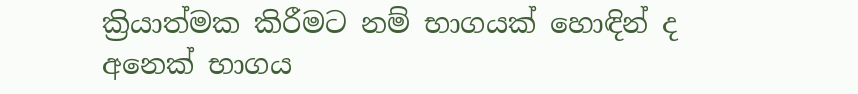ක්‍රියාත්මක කිරීමට නම් භාගයක් හොඳින් ද අනෙක් භාගය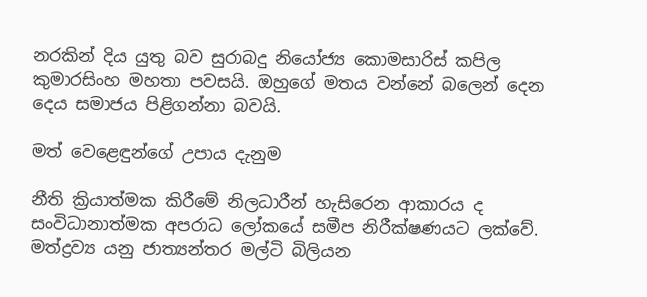නරකින් දිය යුතු බව සුරාබදු නියෝජ්‍ය කොමසාරිස් කපිල කුමාරසිංහ මහතා පවසයි. ඔහුගේ මතය වන්නේ බලෙන් දෙන දෙය සමාජය පිළිගන්නා බවයි.

මත් වෙළෙඳුන්ගේ උපාය දැනුම

නීති ක්‍රියාත්මක කිරීමේ නිලධාරීන් හැසිරෙන ආකාරය ද සංවිධානාත්මක අපරාධ ලෝකයේ සමීප නිරීක්ෂණයට ලක්වේ. මත්ද්‍රව්‍ය යනු ජාත්‍යන්තර මල්ටි බිලියන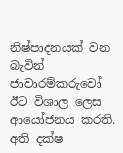නිෂ්පාදනයක් වන බැවින් ජාවාරම්කරුවෝ ඊට විශාල ලෙස ආයෝජනය කරති. අති දක්ෂ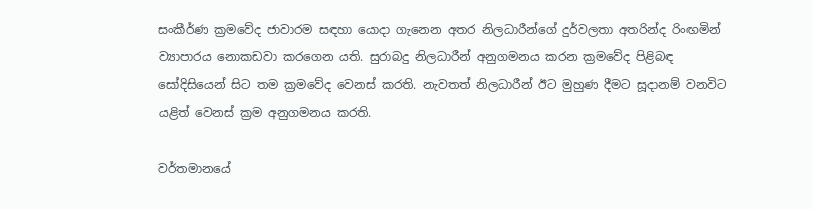සංකීර්ණ ක්‍රමවේද ජාවාරම සඳහා යොදා ගැනෙන අතර නිලධාරීන්ගේ දුර්වලතා අතරින්ද රිංඟමින් ව්‍යාපාරය නොකඩවා කරගෙන යති. සුරාබදු නිලධාරීන් අනුගමනය කරන ක්‍රමවේද පිළිබඳ සෝදිසියෙන් සිට තම ක්‍රමවේද වෙනස් කරති. නැවතත් නිලධාරීන් ඊට මුහුණ දීමට සූදානම් වනවිට යළිත් වෙනස් ක්‍රම අනුගමනය කරති.

වර්තමානයේ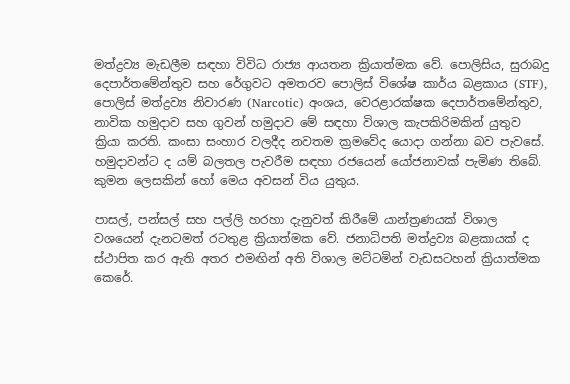මත්ද්‍රව්‍ය මැඩලීම සඳහා විවිධ රාජ්‍ය ආයතන ක්‍රියාත්මක වේ. පොලිසිය, සුරාබදු දෙපාර්තමේන්තුව සහ රේගුවට අමතරව පොලිස් විශේෂ කාර්ය බළකාය (STF), පොලිස් මත්ද්‍රව්‍ය නිවාරණ (Narcotic) අංශය, වෙරළාරක්ෂක දෙපාර්තමේන්තුව, නාවික හමුදාව සහ ගුවන් හමුදාව මේ සඳහා විශාල කැපකිරිමකින් යුතුව ක්‍රියා කරති. කංසා සංහාර වලදීද නවතම ක්‍රමවේද යොදා ගන්නා බව පැවසේ. හමුදාවන්ට ද යම් බලතල පැවරීම සඳහා රජයෙන් යෝජනාවක් පැමිණ තිබේ. කුමන ලෙසකින් හෝ මෙය අවසන් විය යුතුය.

පාසල්, පන්සල් සහ පල්ලි හරහා දැනුවත් කිරීමේ යාන්ත්‍රණයක් විශාල වශයෙන් දැනටමත් රටතුළ ක්‍රියාත්මක වේ. ජනාධිපති මත්ද්‍රව්‍ය බළකායක් ද ස්ථාපිත කර ඇති අතර එමඟින් අති විශාල මට්ටමින් වැඩසටහන් ක්‍රියාත්මක කෙරේ.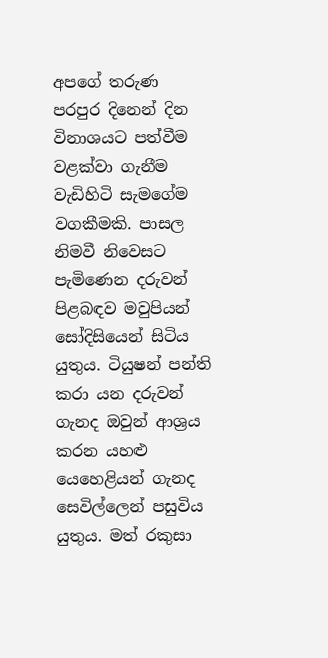අපගේ තරුණ පරපුර දිනෙන් දින විනාශයට පත්වීම වළක්වා ගැනීම වැඩිහිටි සැමගේම වගකීමකි. පාසල නිමවී නිවෙසට පැමිණෙන දරුවන් පිළබඳව මවුපියන් සෝදිසියෙන් සිටිය යුතුය. ටියුෂන් පන්ති කරා යන දරුවන් ගැනද ඔවුන් ආශ්‍රය කරන යහළු යෙහෙළියන් ගැනද සෙවිල්ලෙන් පසුවිය යුතුය. මත් රකුසා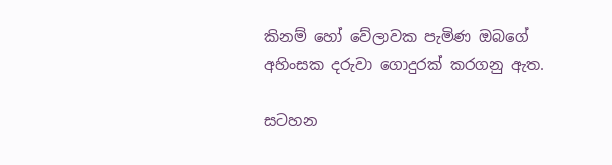කිනම් හෝ වේලාවක පැමිණ ඔබගේ අහිංසක දරුවා ගොදුරක් කරගනු ඇත.

සටහන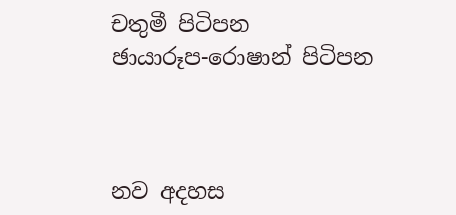චතුමී පිටිපන
ඡායාරූප-රොෂාන් පිටිපන



නව අදහස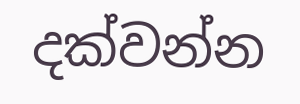දක්වන්න